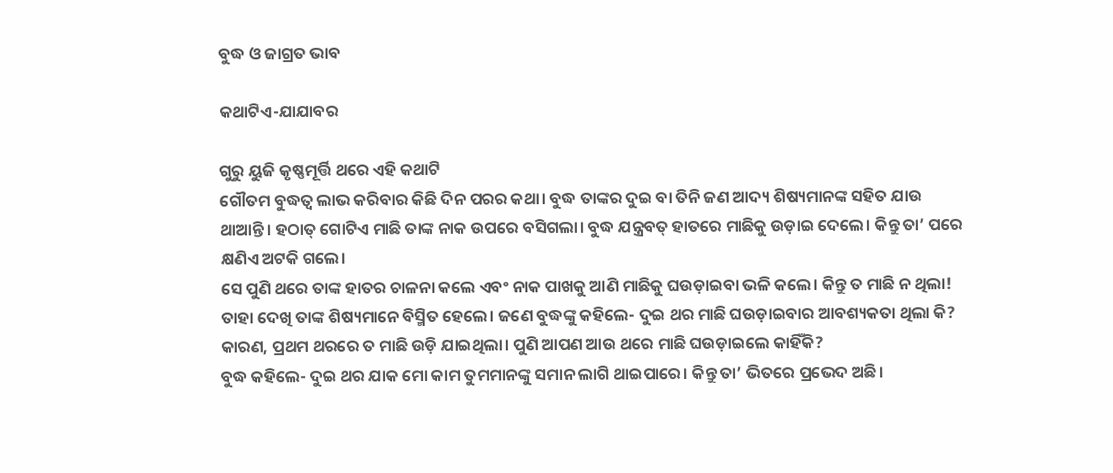ବୁଦ୍ଧ ଓ ଜାଗ୍ରତ ଭାବ

କଥାଟିଏ-ଯାଯାବର

ଗୁରୁ ୟୁଜି କୃଷ୍ଣମୂର୍ତ୍ତି ଥରେ ଏହି କଥାଟି
ଗୌତମ ବୁଦ୍ଧତ୍ବ ଲାଭ କରିବାର କିଛି ଦିନ ପରର କଥା। ବୁଦ୍ଧ ତାଙ୍କର ଦୁଇ ବା ତିନି ଜଣ ଆଦ୍ୟ ଶି‌ଷ୍ୟମାନଙ୍କ ସହିତ ଯାଉ ଥାଆନ୍ତି। ହଠାତ୍‌ ଗୋଟିଏ ମାଛି ତାଙ୍କ ନାକ ଉପରେ ବସିଗଲା। ବୁଦ୍ଧ ଯନ୍ତ୍ରବତ୍‌ ହାତରେ ମାଛିକୁ ଉଡ଼ାଇ ଦେଲେ। କିନ୍ତୁ ତା’ ପରେ କ୍ଷଣିଏ ଅଟକି ଗଲେ।
ସେ ପୁଣି ଥରେ ତାଙ୍କ ହାତର ଚାଳନା କଲେ ଏବଂ ନାକ ପାଖକୁ ଆଣି ମାଛିକୁ ଘଉଡ଼ାଇବା ଭଳି କଲେ। କିନ୍ତୁ ତ ମାଛି ନ ଥିଲା!
ତାହା ଦେଖି ତାଙ୍କ ଶିଷ୍ୟମାନେ ବିସ୍ମିତ ହେଲେ। ଜଣେ ବୁଦ୍ଧଙ୍କୁ କହିଲେ- ଦୁଇ ଥର ମାଛି ଘଉଡ଼ାଇବାର ଆବଶ୍ୟକତା ଥିଲା କି? କାରଣ, ପ୍ରଥମ ଥରରେ ତ ମାଛି ଉଡ଼ି ଯାଇଥିଲା। ପୁଣି ଆପଣ ଆଉ ଥରେ ମାଛି ଘଉଡ଼ାଇଲେ କାହିଁକି?
ବୁଦ୍ଧ କହିଲେ- ଦୁଇ ଥର ଯାକ ମୋ କାମ ତୁମମାନଙ୍କୁ ସମାନ ଲାଗି ଥାଇପାରେ। କିନ୍ତୁ ତା’ ଭିତରେ ପ୍ରଭେଦ ଅଛି।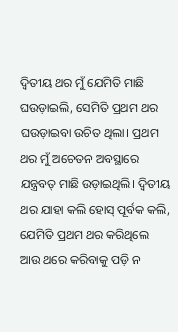ଦ୍ବିତୀୟ ଥର ମୁଁ ଯେମିତି ମାଛି ଘଉଡ଼ାଇଲି, ସେମିତି ପ୍ରଥମ ଥର ଘଉଡ଼ାଇବା ଉଚିତ ଥିଲା। ପ୍ରଥମ ଥର ମୁଁ ଅଚେତନ ଅବସ୍ଥାରେ ଯନ୍ତ୍ରବତ୍‌ ମାଛି ଉଡ଼ାଇଥିଲି। ଦ୍ବିତୀୟ ଥର ଯାହା କଲି ହୋସ୍‌ ପୂର୍ବକ କଲି, ଯେମିତି ପ୍ରଥମ ଥର କରିଥିଲେ ଆଉ ଥରେ କରିବାକୁ ପଡ଼ି ନ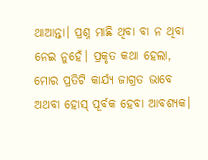ଥାଆନ୍ତା। ପ୍ରଶ୍ନ ମାଛି ଥିବା ବା ନ ଥିବା ନେଇ ନୁହେଁ। ପ୍ରକୃତ କଥା ହେଲା, ମୋର ପ୍ରତିଟି କାର୍ଯ୍ୟ ଜାଗ୍ରତ ଭାବେ ଅଥବା ହୋସ୍‌ ପୂର୍ବକ ହେବା ଆବଶ୍ୟକ।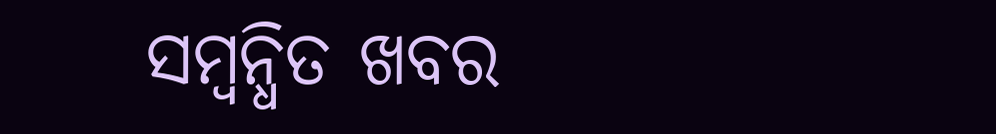ସମ୍ବନ୍ଧିତ ଖବର